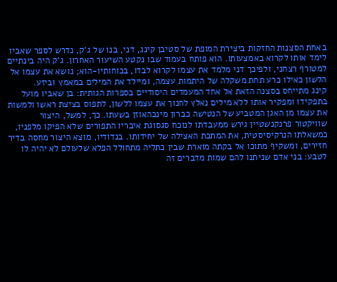באחת הסצנות החזקות ביצירת המופת של סטיבן קינג, דני, בנו של ג'ק, נדרש לספר שאביו לימד אותו לקרוא באמצעותו. הוא פותח בעמוד שבו נקטע השיעור האחרון. ג'ק היה בינתיים למטורף רצחני, ולפיכך דני מלמד את עצמו לקרוא לבדו, בכוחותיו-הוא; נושא את עצמו אל הלשון כאילו כרע תחת משקלה של היתמות עצמה, ומיילד את המילים במאמץ וביזע.
קינג מתייחס בסצנה הזאת אל אחד המעמדים היסודיים בספרות הגותית: בן שאביו מועל בתפקידו ומפקיר אותו ללא מילים נאלץ לחנוך את עצמו ללשון, לתפוס בציצת ראשו ולמשות את עצמו מן האגן המטביע של הנטישה כברון מינכהאוזן בשעתו. כך, למשל, היצור שוויקטור פרנקנשטיין גירש ממעבדתו לנוכח סגסוגת איבריו התפורים שלא הפיקו מלפניו, כמשאלתו הנרקיסיסטית, את המתכת האצילה של יחידותו. בנדודיו, מוצא היצור מחסה בדיר חזירים, ומשקיף מתוכו אל בקתה מוארת שבין כתליה מתחולל הפלא שלעולם לא יהיה לו לטבע: בני אדם שניתנו להם שמות מדברים זה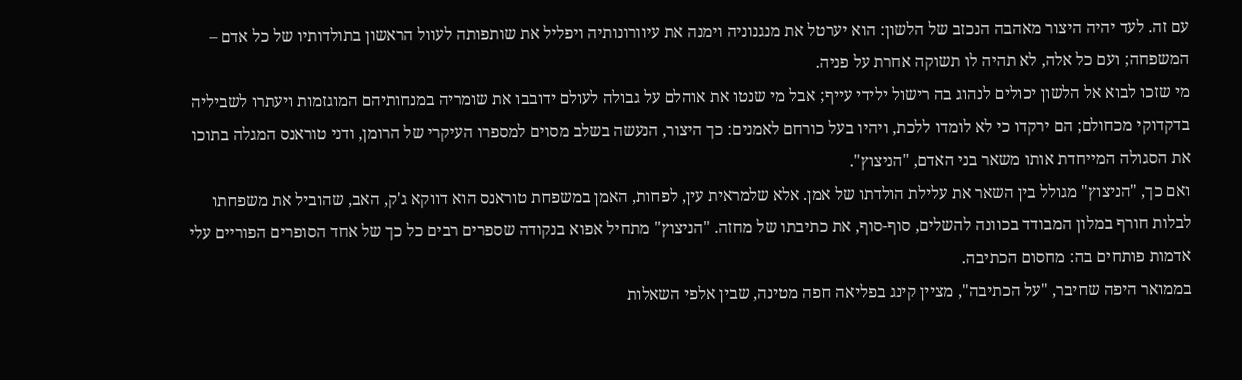עם זה. לעד יהיה היצור מאהבה הנכזב של הלשון: הוא יערטל את מנגנוניה וימנה את עיוורונותיה ויפליל את שותפותה לעוול הראשון בתולדותיו של כל אדם – המשפחה; ועם כל אלה, לא תהיה לו תשוקה אחרת על פניה.
מי שזכו לבוא אל הלשון יכולים לנהוג בה רישול ילידי עייף; אבל מי שנטו את אוהלם על גבולה לעולם ידובבו את שומריה במנחותיהם המוגזמות ויעתרו לשביליה בדקדוקי מכחולם; הם ירקדו כי לא לומדו ללכת, ויהיו בעל כורחם לאמנים: כך היצור, הנעשה בשלב מסוים למספרו העיקרי של הרומן, ודני טוראנס המגלה בתוכו את הסגולה המייחדת אותו משאר בני האדם, "הניצוץ".
ואם כך, "הניצוץ" מגולל בין השאר את עלילת הולדתו של אמן. אלא שלמראית עין, לפחות, האמן במשפחת טוראנס הוא דווקא ג'ק, האב, שהוביל את משפחתו לבלות חורף במלון המבודד בכוונה להשלים, סוף-סוף, את כתיבתו של מחזה. "הניצוץ" מתחיל אפוא בנקודה שספרים רבים כל כך של אחד הסופרים הפוריים עלי אדמות פותחים בה: מחסום הכתיבה.
בממואר היפה שחיבר, "על הכתיבה", מציין קינג בפליאה חפה מטינה, שבין אלפי השאלות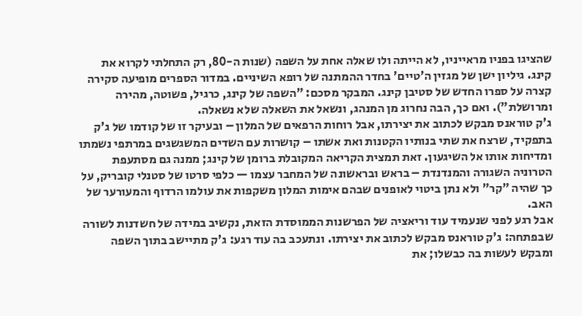שהציגו בפניו מראייניו, לא הייתה ולו שאלה אחת על השפה (שנות ה-80, רק התחלתי לקרוא את קינג. גיליון ישן של מגזין ה'טיים' בחדר ההמתנה של רופא השיניים. במדור הספרים מופיעה סקירה קצרה על ספרו החדש של סטיבן קינג. המבקר מסכם: "השפה של קינג, כרגיל, פשוטה, מהירה ומרושלת"). ואם כך, הבה נחרוג מן המנהג, ונשאל את השאלה שלא נשאלה.
ג'ק טוראנס מבקש לכתוב את יצירתו, אבל רוחות הרפאים של המלון – ובעיקר זו של קודמו של ג'ק בתפקיד, שרצח את שתי בנותיו הקטנות ואת אשתו – קושרות עם השדים המשגשגים במרתפי נשמתו ומדיחות אותו אל השיגעון. זאת תמצית הקריאה המקובלת ברומן של קינג; ממנה גם מסתעפת הטרוניה השגורה והמנדנדת – בראש ובראשונה של המחבר עצמו — כלפי סרטו של סטנלי קובריק, על כך שהיה "קר" ולא נתן ביטוי לאופנים שבהם אימות המלון משקפות את עולמו הרדוף והמעורער של האב.
אבל רגע לפני שנעמיד עוד וריאציה של הפרשנות הממוסדת הזאת, נקשיב במידה של חשדנות לשורה שבפתחה: ג'ק טוראנס מבקש לכתוב את יצירתו. ונתעכב בה עוד רגע: ג'ק מתיישב בתוך השפה ומבקש לעשות בה כבשלו; את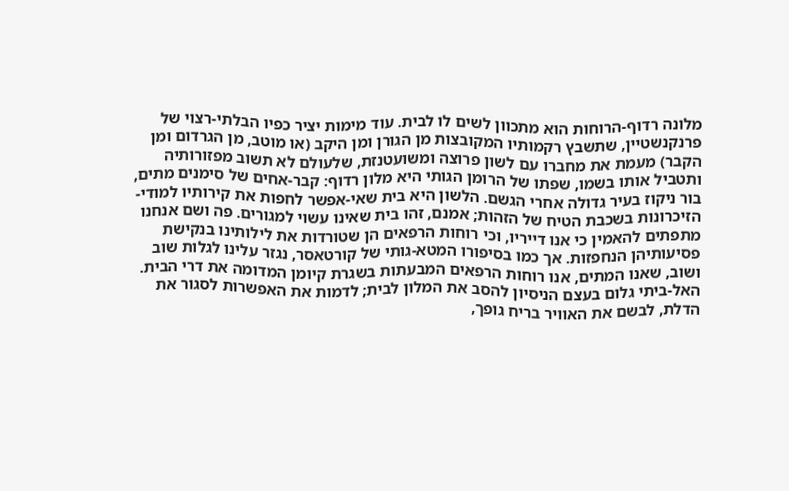מלונה רדוף-הרוחות הוא מתכוון לשים לו לבית. עוד מימות יציר כפיו הבלתי-רצוי של פרנקנשטיין, שתשבץ רקמותיו המקובצות מן הגורן ומן היקב (או מוטב, מן הגרדום ומן הקבר) מעמת את מחברו עם לשון פרוצה ומשועטנזת, שלעולם לא תשוב מפזורותיה ותטביל אותו בשמו, שפתו של הרומן הגותי היא מלון רדוף: קבר-אחים של סימנים מתים, בור ניקוז בעיר גדולה אחרי הגשם. הלשון היא בית שאי-אפשר לחפות את קירותיו למודי-הזיכרונות בשכבת הטיח של הזהות; אמנם, זהו בית שאינו עשוי למגורים. פה ושם אנחנו מתפתים להאמין כי אנו דייריו, וכי רוחות הרפאים הן שטורדות את לילותינו בנקישת פסיעותיהן הנחפזות. אך כמו בסיפורו המטא-גותי של קורטאסר, נגזר עלינו לגלות שוב ושוב, שאנו המתים, אנו רוחות הרפאים המבעתות בשגרת קיומן המדומה את דרי הבית. האל-ביתי גלום בעצם הניסיון להסב את המלון לבית; לדמות את האפשרות לסגור את הדלת, לבשם את האוויר בריח גופך,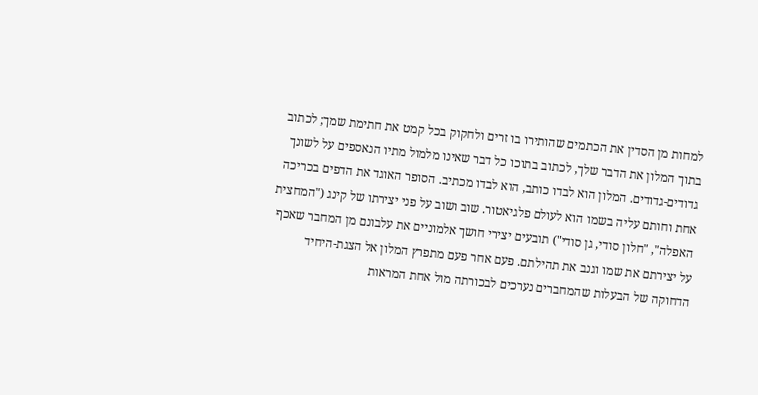למחות מן הסדין את הכתמים שהותירו בו זרים ולחקוק בכל קמט את חתימת שמך; לכתוב בתוך המלון את הדבר שלך, לכתוב בתוכו כל דבר שאינו מלמול מתיו הנאספים על לשונך גדודים-גדודים. המלון הוא לבדו כותב, הוא לבדו מכתיב. הסופר האוגד את הדפים בכריכה אחת וחותם עליה בשמו הוא לעולם פלגיאטור. שוב ושוב על פני יצירתו של קינג ("המחצית האפלה", "חלון סודי, גן סודי") תובעים יצירי חושך אלמוניים את עלבונם מן המחבר שאכף על יצירתם את שמו וגנב את תהילתם. פעם אחר פעם מתפרץ המלון אל הצגת-היחיד הדחוקה של הבעלות שהמחברים נערכים לבכורתה מול אחת המראות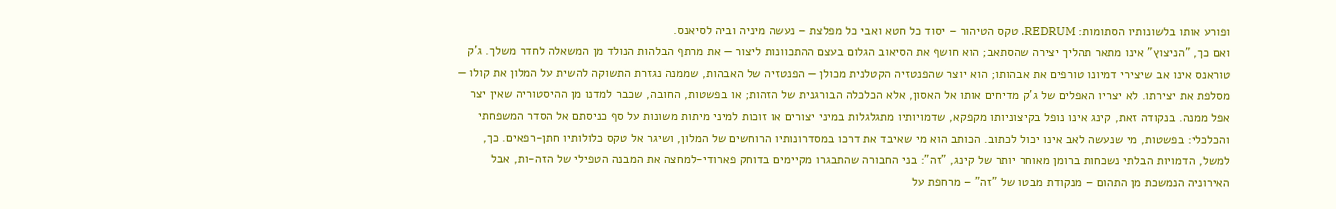ופורע אותו בלשונותיו הסתומות: REDRUM. טקס הטיהור – יסוד כל חטא ואבי כל מפלצת – נעשה מיניה וביה לסיאנס.
ואם כך, "הניצוץ" אינו מתאר תהליך יצירה שהסתאב; הוא חושף את הסיאוב הגלום בעצם ההתכוונות ליצור — את מרתף הבלהות הנולד מן המשאלה לחדר משלך. ג'ק טוראנס אינו אב שיצירי דמיונו טורפים את אבהותו; הוא יוצר שהפנטזיה הקטלנית מכולן — הפנטזיה של האבהות, שממנה נגזרת התשוקה להשית על המלון את קולו — מסלפת את יצירתו. לא יצריו האפלים של ג'ק מדיחים אותו אל האסון, אלא הכלכלה הבורגנית של הזהות; או בפשטות, החובה, שכבר למדנו מן ההיסטוריה שאין יצר אפל ממנה. בנקודה זאת, קינג אינו נופל בקיצוניותו מקפקא, שדמויותיו מתגלגלות במיני יצורים או זוכות למיני מיתות משונות על סף כניסתם אל הסדר המשפחתי והכלכלי: בפשטות, מי שנעשה לאב אינו יכול לכתוב. הכותב הוא מי שאיבד את דרכו במסדרונותיו הרוחשים של המלון, ושיגר אל טקס כלולותיו חתן-רפאים. כך, למשל, הדמויות הבלתי נשכחות ברומן מאוחר יותר של קינג, "זה": בני החבורה שהתבגרו מקיימים בדוחק פארודי-למחצה את המבנה הטפילי של הזה-ות, אבל האירוניה הנמשכת מן התהום – מנקודת מבטו של "זה" – מרחפת על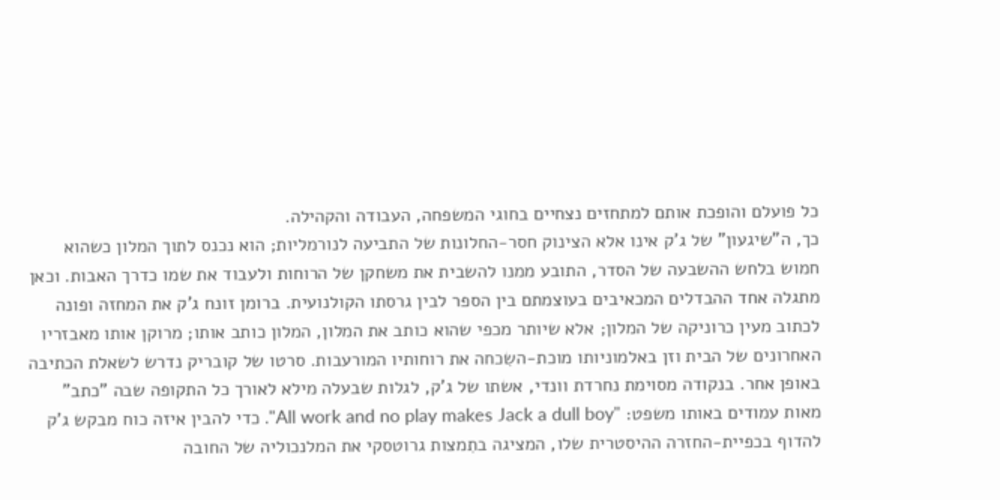כל פועלם והופכת אותם למתחזים נצחיים בחוגי המשפחה, העבודה והקהילה.
כך, ה"שיגעון" של ג'ק אינו אלא הצינוק חסר-החלונות של התביעה לנורמליות; הוא נכנס לתוך המלון כשהוא חמוש בלחש ההשבעה של הסדר, התובע ממנו להשבית את משחקן של הרוחות ולעבוד את שמו כדרך האבות. וכאן מתגלה אחד ההבדלים המכאיבים בעוצמתם בין הספר לבין גרסתו הקולנועית. ברומן זונח ג'ק את המחזה ופונה לכתוב מעין כרוניקה של המלון; אלא שיותר מכפי שהוא כותב את המלון, המלון כותב אותו; מרוקן אותו מאבזריו האחרונים של הבית וזן באלמוניותו מוכת-השִכחה את רוחותיו המורעבות. סרטו של קובריק נדרש לשאלת הכתיבה באופן אחר. בנקודה מסוימת נחרדת וונדי, אשתו של ג'ק, לגלות שבעלה מילא לאורך כל התקופה שבה "כתב" מאות עמודים באותו משפט: "All work and no play makes Jack a dull boy". כדי להבין איזה כוח מבקש ג'ק להדוף בכפיית-החזרה ההיסטרית שלו, המציגה בתִמצות גרוטסקי את המלנכוליה של החובה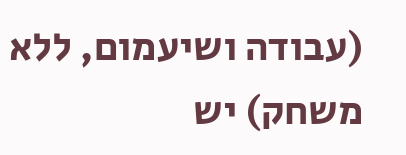(עבודה ושיעמום, ללא משחק) יש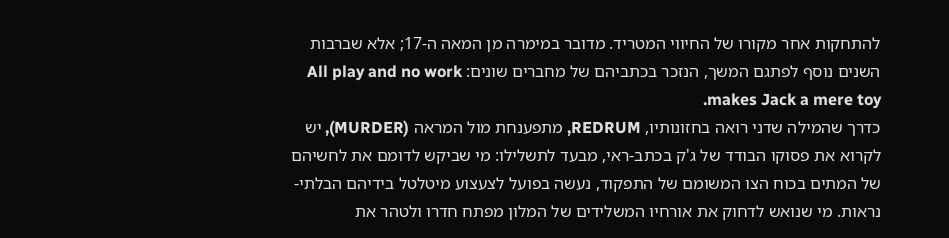להתחקות אחר מקורו של החיווי המטריד. מדובר במימרה מן המאה ה-17; אלא שברבות השנים נוסף לפתגם המשך, הנזכר בכתביהם של מחברים שונים: All play and no work makes Jack a mere toy.
כדרך שהמילה שדני רואה בחזונותיו, REDRUM, מתפענחת מול המראה (MURDER), יש לקרוא את פסוקו הבודד של ג'ק בכתב-ראי, מבעד לתשלילו: מי שביקש לדומם את לחשיהם של המתים בכוח הצו המשומם של התפקוד, נעשה בפועל לצעצוע מיטלטל בידיהם הבלתי-נראות. מי שנואש לדחוק את אורחיו המשלידים של המלון מפתח חדרו ולטהר את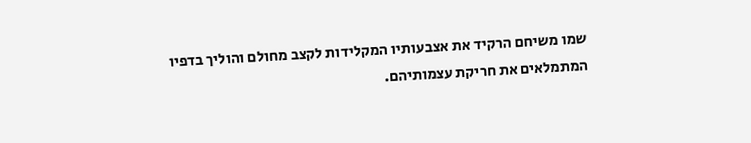שמו משיחם הרקיד את אצבעותיו המקלידות לקצב מחולם והוליך בדפיו המתמלאים את חריקת עצמותיהם.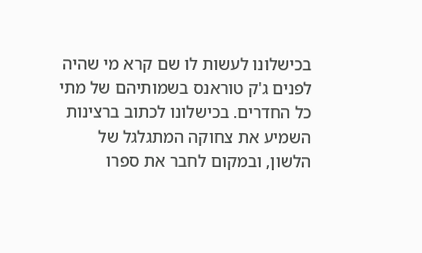בכישלונו לעשות לו שם קרא מי שהיה לפנים ג'ק טוראנס בשמותיהם של מתי כל החדרים. בכישלונו לכתוב ברצינות השמיע את צחוקה המתגלגל של הלשון, ובמקום לחבר את ספרו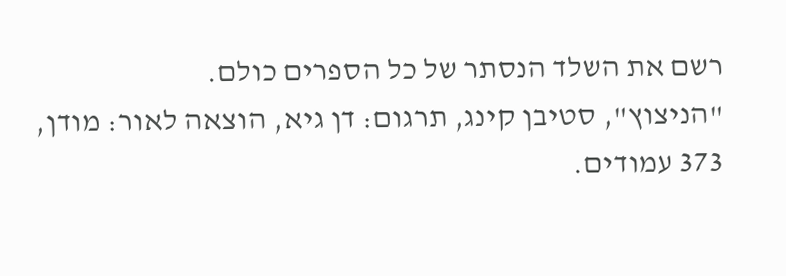רשם את השלד הנסתר של כל הספרים כולם.
"הניצוץ", סטיבן קינג, תרגום: דן גיא, הוצאה לאור: מודן, 373 עמודים.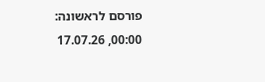פורסם לראשונה: 00:00, 17.07.26